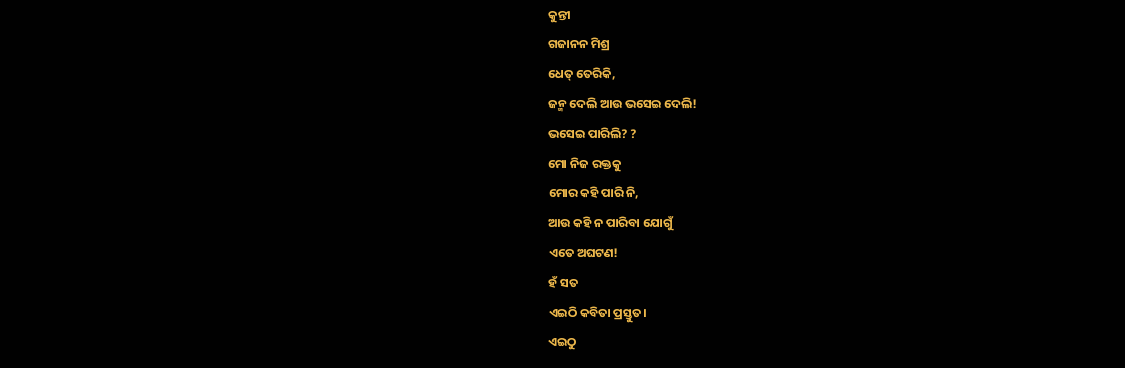କୁନ୍ତୀ
ଗଜାନନ ମିଶ୍ର
ଧେତ୍ ତେରିକି,
ଜନ୍ମ ଦେଲି ଆଉ ଭସେଇ ଦେଲି!
ଭସେଇ ପାରିଲି? ?
ମୋ ନିଜ ରକ୍ତକୁ
ମୋର କହି ପାରି ନି,
ଆଉ କହି ନ ପାରିବା ଯୋଗୁଁ
ଏତେ ଅଘଟଣ!
ହଁ ସତ
ଏଇଠି କବିତା ପ୍ରସ୍ତୁତ।
ଏଇଠୁ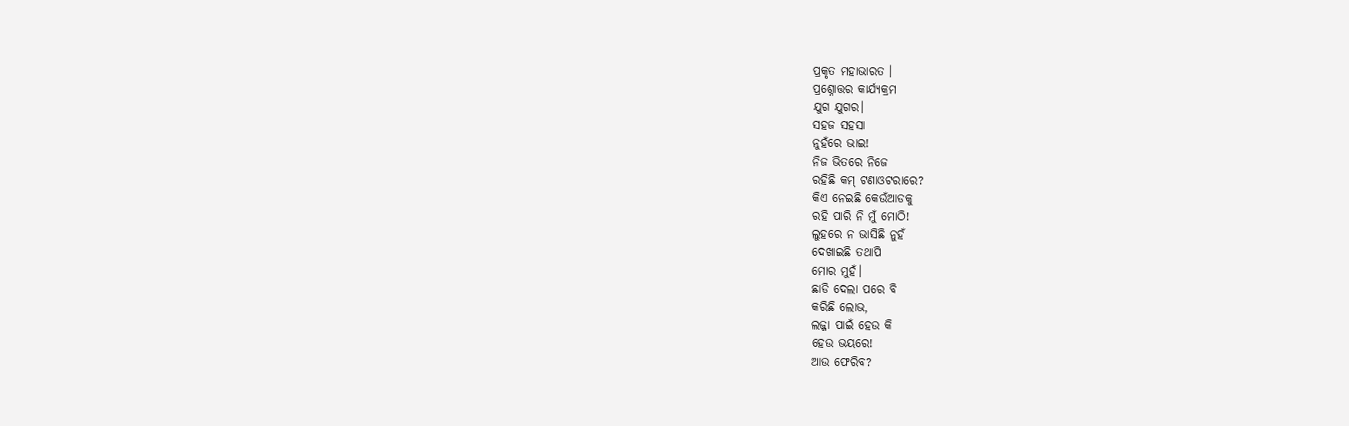ପ୍ରକୃତ ମହାଭାରତ ।
ପ୍ରଶ୍ନୋତ୍ତର କାର୍ଯ୍ୟକ୍ରମ
ଯୁଗ ଯୁଗର।
ସହଜ ସହସା
ନୁହଁରେ ଭାଇ!
ନିଜ ଭିତରେ ନିଜେ
ରହିଛି କମ୍ ଟଣାଓଟରାରେ?
କିଏ ନେଇଛି କେଉଁଆଡକୁ
ରହି ପାରି ନି ମୁଁ ମୋଠି!
ଲୁହରେ ନ ଭାସିଛି ନୁହଁ
ଦେଖାଇଛି ତଥାପି
ମୋର ମୁହଁ।
ଛାଡି ଦେଲା ପରେ ବି
କରିଛି ଲୋଭ,
ଲଜ୍ଜା ପାଇଁ ହେଉ କି
ହେଉ ଭୟରେ!
ଆଉ ଫେରିବ?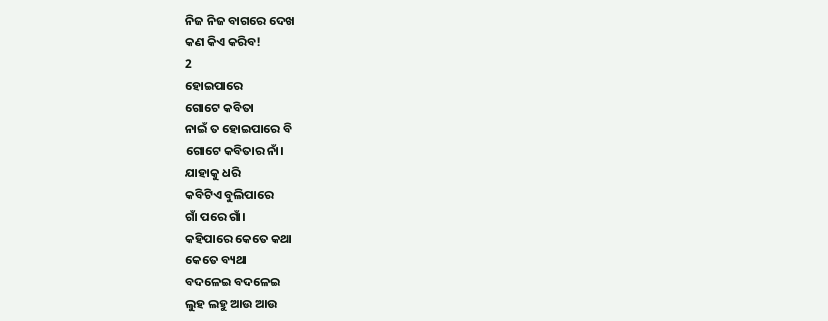ନିଜ ନିଜ ବାଗରେ ଦେଖ
କଣ କିଏ କରିବ!
2
ହୋଇପାରେ
ଗୋଟେ କବିତା
ନାଇଁ ତ ହୋଇପାରେ ବି
ଗୋଟେ କବିତାର ନାଁ।
ଯାହାକୁ ଧରି
କବିଟିଏ ବୁଲିପାରେ
ଗାଁ ପରେ ଗାଁ।
କହିପାରେ କେତେ କଥା
କେତେ ବ୍ୟଥା
ବଦଳେଇ ବଦଳେଇ
ଲୁହ ଲହୁ ଆଉ ଆଉ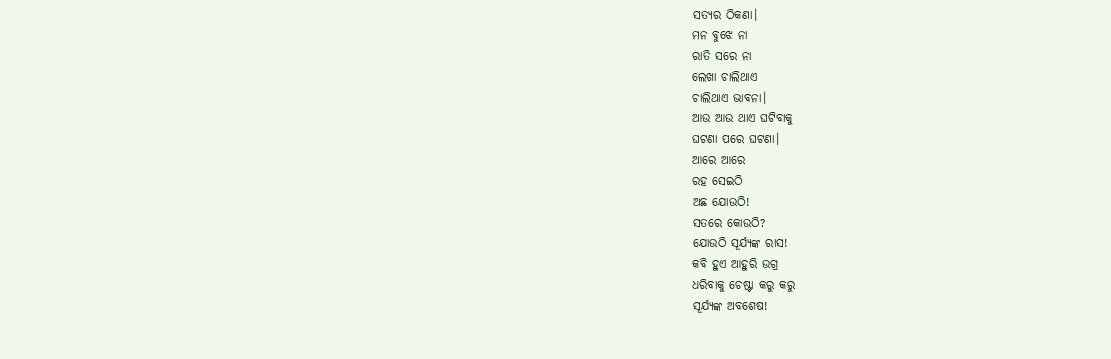ସତ୍ୟର ଠିକଣା।
ମନ ବୁଝେ ନା
ରାତି ସରେ ନା
ଲେଖା ଚାଲିଥାଏ
ଚାଲିଥାଏ ଭାବନା।
ଆଉ ଆଉ ଥାଏ ଘଟିବାକୁ
ଘଟଣା ପରେ ଘଟଣା।
ଆରେ ଆରେ
ରହ ସେଇଠି
ଅଛ ଯୋଉଠି!
ସତରେ କୋଉଠି?
ଯୋଉଠି ସୂର୍ଯ୍ୟଙ୍କ ରାସ!
କବି ହୁଏ ଆହୁରି ଉଗ୍ର
ଧରିବାକୁ ଚେଷ୍ଟା କରୁ କରୁ
ସୂର୍ଯ୍ୟଙ୍କ ଅବଶେଷ!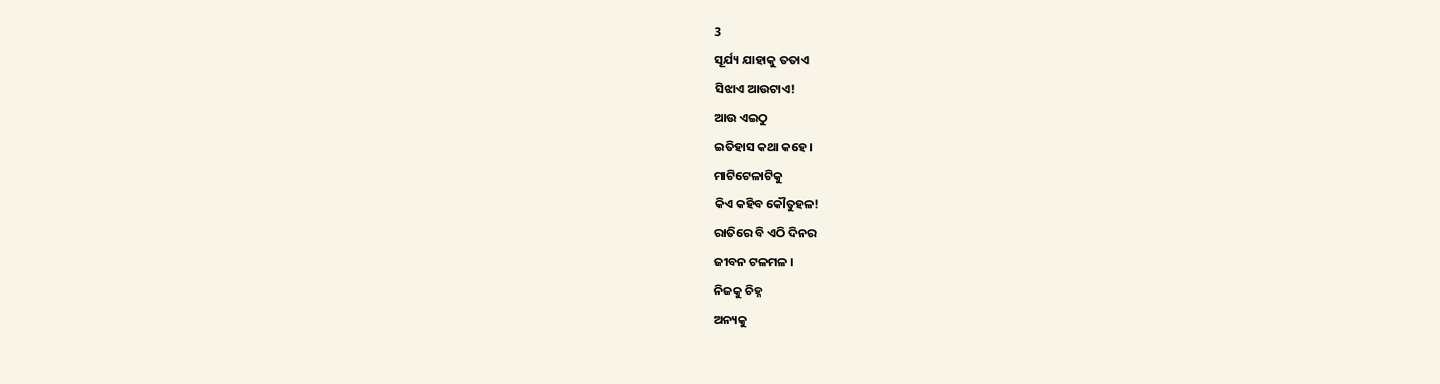3
ସୂର୍ଯ୍ୟ ଯାହାକୁ ତତାଏ
ସିଝାଏ ଆଉଟାଏ!
ଆଉ ଏଇଠୁ
ଇତିହାସ କଥା କହେ।
ମାଟିଟେଳାଟିକୁ
କିଏ କହିବ କୌତୁହଳ!
ରାତିରେ ବି ଏଠି ଦିନର
ଜୀବନ ଟଳମଳ ।
ନିଜକୁ ଚିହ୍ନ
ଅନ୍ୟକୁ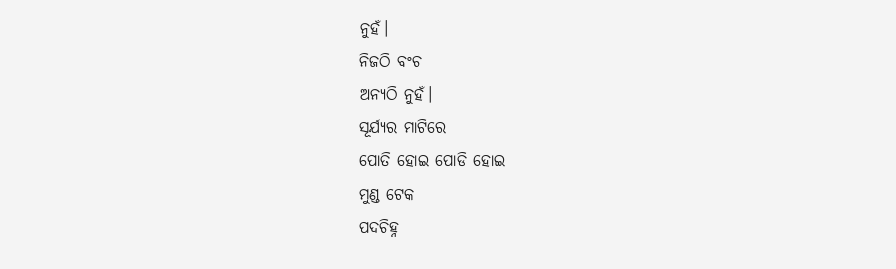ନୁହଁ।
ନିଜଠି ବଂଚ
ଅନ୍ୟଠି ନୁହଁ।
ସୂର୍ଯ୍ୟର ମାଟିରେ
ପୋତି ହୋଇ ପୋଡି ହୋଇ
ମୁଣ୍ଡ ଟେକ
ପଦଚିହ୍ନ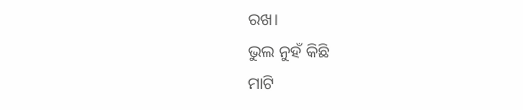ରଖ।
ଭୁଲ ନୁହଁ କିଛି
ମାଟି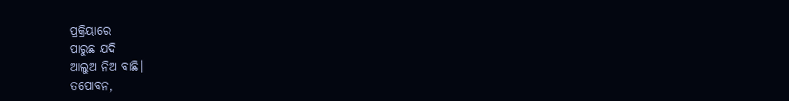ପ୍ରକ୍ରିୟାରେ
ପାରୁଛ ଯଦି
ଆଲୁଅ ନିଅ ବାଛି।
ତପୋବନ,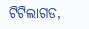ଟିଟିଲାଗଡ,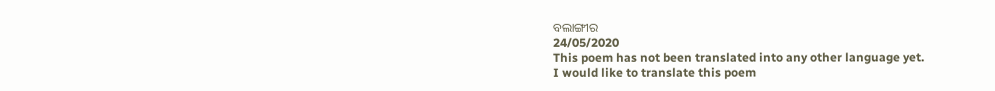ବଲାଙ୍ଗୀର
24/05/2020
This poem has not been translated into any other language yet.
I would like to translate this poem